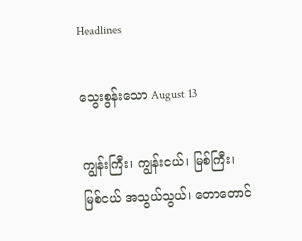Headlines

သွေးစွန်းသော August 13

ကျွန်းကြီး၊ ကျွန်းငယ်၊ မြစ်ကြီး၊ မြစ်ငယ် အသွယ်သွယ်၊ တောတောင်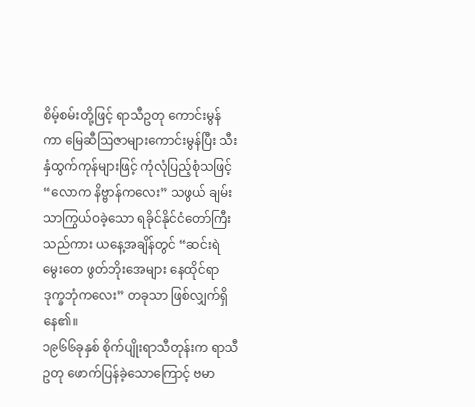စိမ့်စမ်းတို့ဖြင့် ရာသီဥတု ကောင်းမွန်ကာ မြေဆီဩဇာများကောင်းမွန်ပြီး သီးနှံထွက်ကုန်များဖြင့် ကုံလုံပြည့်စုံသဖြင့် “လောက နိဗ္ဗာန်ကလေး” သဖွယ် ချမ်းသာကြွယ်ဝခဲ့သော ရခိုင်နိုင်ငံတော်ကြီးသည်ကား ယနေ့အချိန်တွင် “ဆင်းရဲမွေးတေ ဖွတ်ဘိုးအေများ နေထိုင်ရာ ဒုက္ခဘုံကလေး” တခုသာ ဖြစ်လျှက်ရှိနေ၏။
၁၉၆၆ခုနှစ် စိုက်ပျိုးရာသီတုန်းက ရာသီဥတု ဖောက်ပြန်ခဲ့သောကြောင့် ဗမာ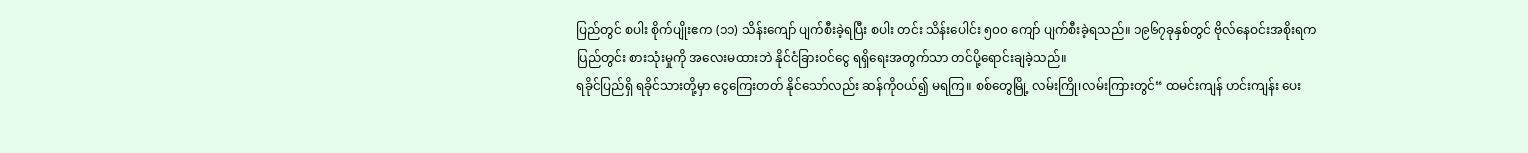ပြည်တွင် စပါး စိုက်ပျိုးဧက (၁၁) သိန်းကျော် ပျက်စီးခဲ့ရပြီး စပါး တင်း သိန်းပေါင်း ၅၀၀ ကျော် ပျက်စီးခဲ့ရသည်။ ၁၉၆၇ခုနှစ်တွင် ဗိုလ်နေဝင်းအစိုးရက ပြည်တွင်း စားသုံးမှုကို အလေးမထားဘဲ နိုင်ငံခြားဝင်ငွေ ရရှိရေးအတွက်သာ တင်ပို့ရောင်းချခဲ့သည်။
ရခိုင်ပြည်ရှိ ရခိုင်သားတို့မှာ ငွေကြေးတတ် နိုင်သော်လည်း ဆန်ကိုဝယ်၍ မရကြ။ စစ်တွေမြို့ လမ်းကြို၊လမ်းကြားတွင်“ ထမင်းကျန် ဟင်းကျန်း ပေး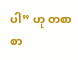ပါ” ဟု တစာစာ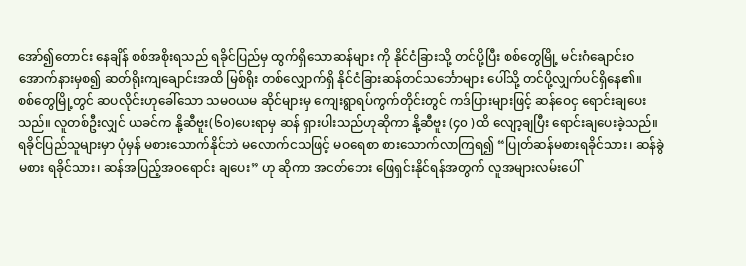အော်၍တောင်း နေချိန် စစ်အစိုးရသည် ရခိုင်ပြည်မှ ထွက်ရှိသောဆန်များ ကို နိုင်ငံခြားသို့ တင်ပို့ပြီး စစ်တွေမြို့ မင်းဂံချောင်းဝ အောက်နားမှစ၍ ဆတ်ရိုးကျချောင်းအထိ မြစ်ရိုး တစ်လျှောက်ရှိ နိုင်ငံခြားဆန်တင်သင်္ဘောများ ပေါ်သို့ တင်ပို့လျှက်ပင်ရှိနေ၏။
စစ်တွေမြို့တွင် ဆပလိုင်းဟုခေါ်သော သမဝယမ ဆိုင်များမှ ကျေးရွာရပ်ကွက်တိုင်းတွင် ကဒ်ပြားများဖြင့် ဆန်ဝေငှ ရောင်းချပေးသည်။ လူတစ်ဦးလျှင် ယခင်က နို့ဆီဗူး(၆၀)ပေးရာမှ ဆန် ရှားပါးသည်ဟုဆိုကာ နို့ဆီဗူး (၄၀ )ထိ လျော့ချပြီး ရောင်းချပေးခဲ့သည်။
ရခိုင်ပြည်သူများမှာ ပုံမှန် မစားသောက်နိုင်ဘဲ မလောက်ငသဖြင့် မဝရေစာ စားသောက်လာကြရ၍ “ပြုတ်ဆန်မစားရခိုင်သား၊ ဆန်ခွဲမစား ရခိုင်သား၊ ဆန်အပြည့်အဝရောင်း ချပေး” ဟု ဆိုကာ အငတ်ဘေး ဖြေရှင်းနိုင်ရန်အတွက် လူအများလမ်းပေါ်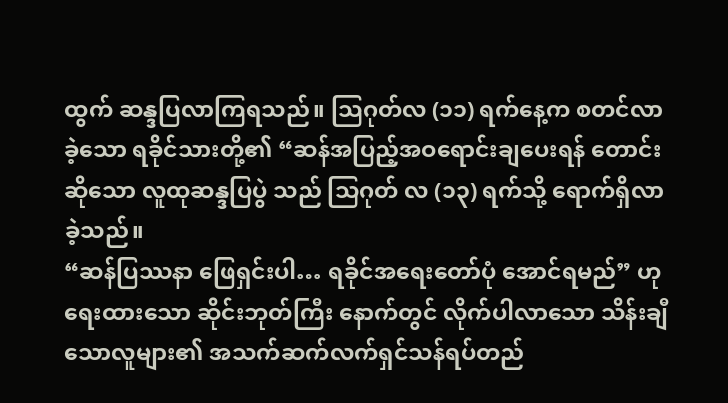ထွက် ဆန္ဒပြလာကြရသည်။ သြဂုတ်လ (၁၁) ရက်နေ့က စတင်လာခဲ့သော ရခိုင်သားတို့၏ “ဆန်အပြည့်အဝရောင်းချပေးရန် တောင်းဆိုသော လူထုဆန္ဒပြပွဲ သည် သြဂုတ် လ (၁၃) ရက်သို့ ရောက်ရှိလာခဲ့သည်။
“ဆန်ပြဿနာ ဖြေရှင်းပါ… ရခိုင်အရေးတော်ပုံ အောင်ရမည်” ဟု ရေးထားသော ဆိုင်းဘုတ်ကြီး နောက်တွင် လိုက်ပါလာသော သိန်းချီသောလူများ၏ အသက်ဆက်လက်ရှင်သန်ရပ်တည်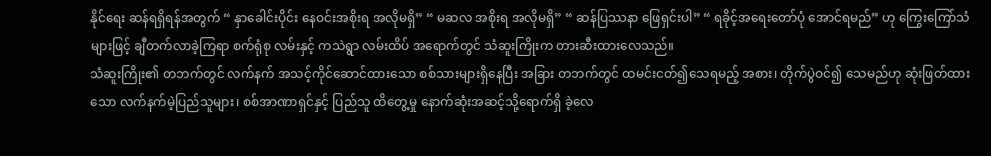နိုင်ရေး ဆန်ရရှိရန်အတွက် “ နှာခေါင်းပိုင်း နေဝင်းအစိုးရ အလိုမရှိ” “ မဆလ အစိုးရ အလိုမရှိ” “ ဆန်ပြဿနာ ဖြေရှင်းပါ” “ ရခိုင့်အရေးတော်ပုံ အောင်ရမည်” ဟု ကြွေးကြော်သံများဖြင့် ချီတက်လာခဲ့ကြရာ စက်ရုံစု လမ်းနှင့် ကသဲရွာ လမ်းထိပ် အရောက်တွင် သံဆူးကြိုးက တားဆီးထားလေသည်။
သံဆူးကြိုး၏ တဘက်တွင် လက်နက် အသင့်ကိုင်ဆောင်ထားသော စစ်သားများရှိနေပြီး အခြား တဘက်တွင် ထမင်းငတ်၍သေရမည့် အစား၊ တိုက်ပွဲဝင်၍ သေမည်ဟု ဆုံးဖြတ်ထားသော လက်နက်မဲ့ပြည်သူများ၊ စစ်အာဏာရှင်နှင့် ပြည်သူ ထိတွေ့မှု နောက်ဆုံးအဆင့်သို့ရောက်ရှိ ခဲ့လေ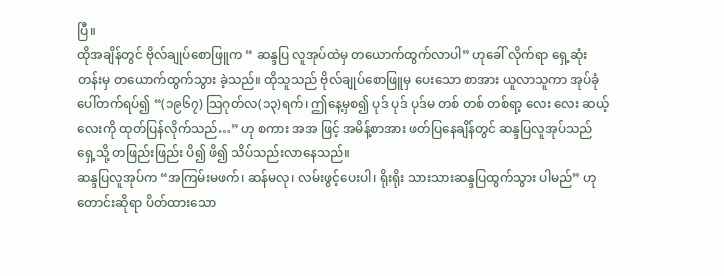ပြီ။
ထိုအချိန်တွင် ဗိုလ်ချုပ်စောဖြူက “ ဆန္ဒပြ လူအုပ်ထဲမှ တယောက်ထွက်လာပါ” ဟုခေါ် လိုက်ရာ ရှေ့ဆုံးတန်းမှ တယောက်ထွက်သွား ခဲ့သည်။ ထိုသူသည် ဗိုလ်ချုပ်စောဖြူမှ ပေးသော စာအား ယူလာသူကာ အုပ်ခုံပေါ်တက်ရပ်၍ “(၁၉၆၇) သြဂုတ်လ(၁၃)ရက်၊ ဤနေ့မှစ၍ ပုဒ် ပုဒ် ပုဒ်မ တစ် တစ် တစ်ရာ့ လေး လေး ဆယ့်လေးကို ထုတ်ပြန်လိုက်သည်…” ဟု စကား အအ ဖြင့် အမိန့်စာအား ဖတ်ပြနေချိန်တွင် ဆန္ဒပြလူအုပ်သည် ရှေ့သို့ တဖြည်းဖြည်း ပိ၍ ဖိ၍ သိပ်သည်းလာနေသည်။
ဆန္ဒပြလူအုပ်က “အကြမ်းမဖက်၊ ဆန်မလု၊ လမ်းဖွင့်ပေးပါ၊ ရိုးရိုး သားသားဆန္ဒပြထွက်သွား ပါမည်” ဟု တောင်းဆိုရာ ပိတ်ထားသော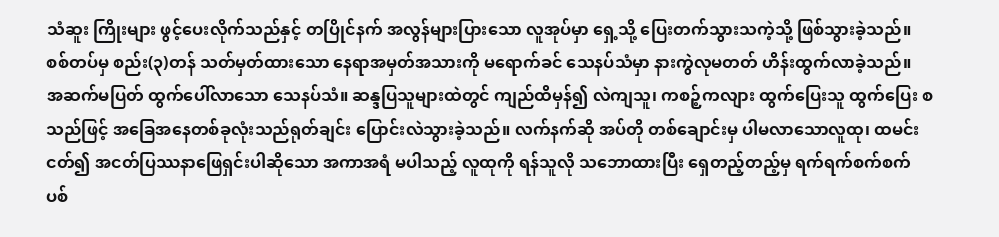သံဆူး ကြိုးများ ဖွင့်ပေးလိုက်သည်နှင့် တပြိုင်နက် အလွန်များပြားသော လူအုပ်မှာ ရှေ့သို့ ပြေးတက်သွားသကဲ့သို့ ဖြစ်သွားခဲ့သည်။ စစ်တပ်မှ စည်း(၃)တန် သတ်မှတ်ထားသော နေရာအမှတ်အသားကို မရောက်ခင် သေနပ်သံမှာ နားကွဲလုမတတ် ဟိန်းထွက်လာခဲ့သည်။
အဆက်မပြတ် ထွက်ပေါ်လာသော သေနပ်သံ။ ဆန္ဒပြသူများထဲတွင် ကျည်ထိမှန်၍ လဲကျသူ၊ ကစဉ့်ကလျား ထွက်ပြေးသူ ထွက်ပြေး စသည်ဖြင့် အခြေအနေတစ်ခုလုံးသည်ရုတ်ချင်း ပြောင်းလဲသွားခဲ့သည်။ လက်နက်ဆို အပ်တို တစ်ချောင်းမှ ပါမလာသောလူထု၊ ထမင်းငတ်၍ အငတ်ပြဿနာဖြေရှင်းပါဆိုသော အကာအရံ မပါသည့် လူထုကို ရန်သူလို သဘောထားပြီး ရှေတည့်တည့်မှ ရက်ရက်စက်စက် ပစ်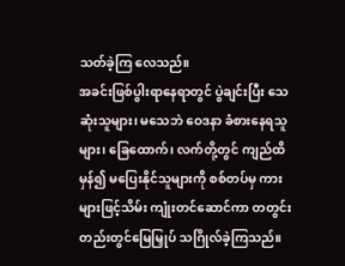သတ်ခဲ့ကြ လေသည်။
အခင်းဖြစ်ပွါးရာနေရာတွင် ပွဲချင်းပြီး သေဆုံးသူများ၊ မသေဘဲ ဝေဒနာ ခံစားနေရသူများ၊ ခြေထောက်၊ လက်တို့တွင် ကျည်ထိမှန်၍ မပြေးနိုင်သူများကို စစ်တပ်မှ ကားများဖြင့်သိမ်း ကျုံးတင်ဆောင်ကာ တတွင်းတည်းတွင်မြေမြှုပ် သဂြိုလ်ခဲ့ကြသည်။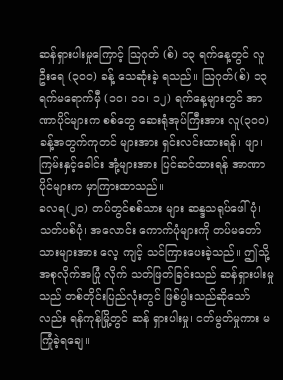ဆန်ရှားပါးမှုကြောင့် သြဂုတ် (စ်) ၁၃ ရက်နေ့တွင် လူဦးရေ (၃၀၀) ခန့် သေဆုံးခဲ့ ရသည်။ သြဂုတ်(စ်) ၁၃ ရက်မရောက်မှီ (၁၀၊ ၁၁၊ ၁၂) ရက်နေ့များတွင် အာဏာပိုင်များက စစ်တွေ ဆေးရုံအုပ်ကြီးအား လူ(၃၀၀)ခန့်အတွက်ကုတင် များအား ရှင်းလင်းထားရန်၊ ဖျာ၊ ကြမ်းနှင့်ခေါင်း အုံ့များအား ပြင်ဆင်ထားရန် အာဏာပိုင်များက မှာကြားထာသည်။
ခလရ(၂၀) တပ်တွင်စစ်သား များ ဆန္ဒသရုပ်ဖေါ်ပုံ၊ သတ်ပစ်ပုံ၊ အလောင်း ကောက်ပုံများကို တပ်မတော် သားများအား လေ့ ကျင့် သင်ကြားပေးခဲ့သည်။ ဤသို့အစုလိုက်အပြုံ လိုက် သတ်ဖြတ်ခြင်းသည် ဆန်ရှားပါးမှုသည် တစ်တိုင်းပြည်လုံးတွင် ဖြစ်ပွါးသည်ဆိုသော်လည်း ရန်ကုန်မြို့တွင် ဆန် ရှားပါးမှု၊ ငတ်မွတ်မှုကား မကြုံခဲ့ရချေ။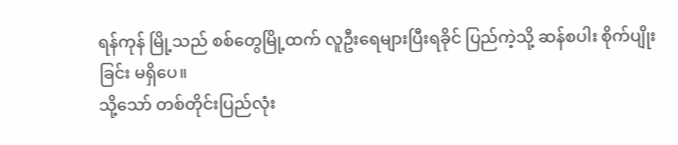ရန်ကုန် မြို့သည် စစ်တွေမြို့ထက် လူဦးရေများပြီးရခိုင် ပြည်ကဲ့သို့ ဆန်စပါး စိုက်ပျိုးခြင်း မရှိပေ။
သို့သော် တစ်တိုင်းပြည်လုံး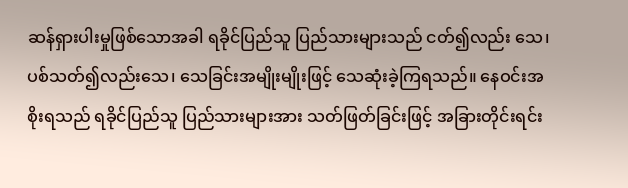ဆန်ရှားပါးမှုဖြစ်သောအခါ ရခိုင်ပြည်သူ ပြည်သားများသည် ငတ်၍လည်း သေ၊ ပစ်သတ်၍လည်းသေ၊ သေခြင်းအမျိုးမျိုးဖြင့် သေဆုံးခဲ့ကြရသည်။ နေဝင်းအစိုးရသည် ရခိုင်ပြည်သူ ပြည်သားများအား သတ်ဖြတ်ခြင်းဖြင့် အခြားတိုင်းရင်း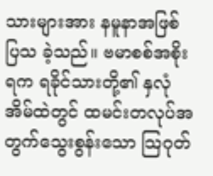သားများအား နမူနာအဖြစ် ပြသ ခဲ့သည်။ ဗမာစစ်အစိုးရက ရခိုင်သားတို့၏ နှလုံအိမ်ထဲတွင် ထမင်းတလုပ်အတွက်သွေးစွန်းသော သြဂုတ်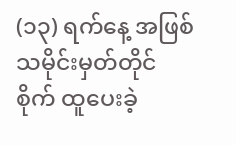(၁၃) ရက်နေ့ အဖြစ် သမိုင်းမှတ်တိုင်စိုက် ထူပေးခဲ့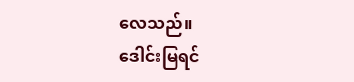လေသည်။
ဒေါင်းမြရင်